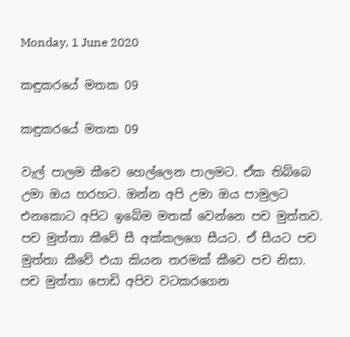Monday, 1 June 2020

කඳුකරයේ මතක 09

කඳුකරයේ මතක 09

වැල් පාලම කීවෙ හෙල්ලෙන පාලමට. ඒක තිබ්බෙ උමා ඔය හරහට. ඔන්න අපි උමා ඔය පාමුලට එනකොට අපිට ඉබේම මතක් වෙන්නෙ පච මුත්තව. පච මුත්තා කීවේ සී අක්කලගෙ සීයට. ඒ සීයට පච මුත්තා කීවේ එයා කියන තරමක් කීවෙ පච නිසා. පච මුත්තා පොඩි අපිව වටකරගෙන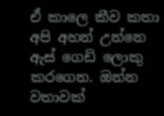ඒ කාලෙ කීව කතා අපි අහන් උන්නෙ ඇස් ගෙඩි ලොකු කරගෙන. ඔන්න වතාවක්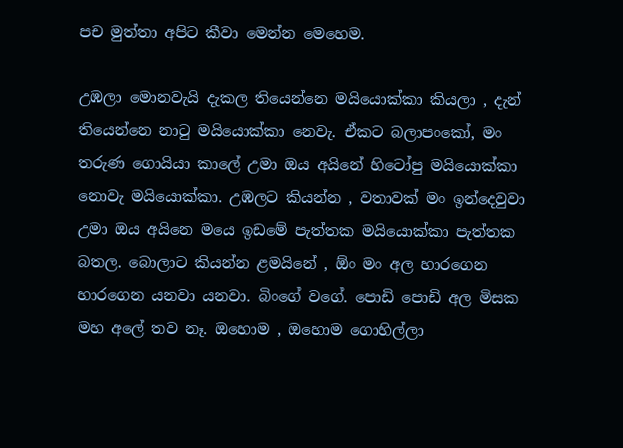පච මුත්තා අපිට කීවා මෙන්න මෙහෙම.

උඹලා මොනවැයි දැකල තියෙන්නෙ මයියොක්කා කියලා , දැන් තියෙන්නෙ නාටු මයියොක්කා නෙවැ. ඒකට බලාපංකෝ, මං තරුණ ගොයියා කාලේ උමා ඔය අයිනේ හිටෝපු මයියොක්කා නොවැ මයියොක්කා. උඹලට කියන්න , වතාවක් මං ඉන්දෙවුවා උමා ඔය අයිනෙ මයෙ ඉඩමේ පැත්තක මයියොක්කා පැත්තක බතල. බොලාට කියන්න ළමයිනේ , ඕං මං අල හාරගෙන හාරගෙන යනවා යනවා. බිංගේ වගේ. පොඩි පොඩි අල මිසක මහ අලේ තව නෑ. ඔහොම , ඔහොම ගොහිල්ලා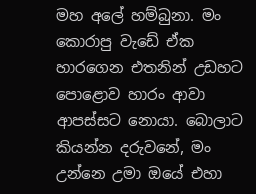මහ අලේ හම්බුනා. මං කොරාපු වැඩේ ඒක හාරගෙන එතනින් උඩහට පොළොව හාරං ආවා ආපස්සට නොයා. බොලාට කියන්න දරුවනේ, මං උන්නෙ උමා ඔයේ එහා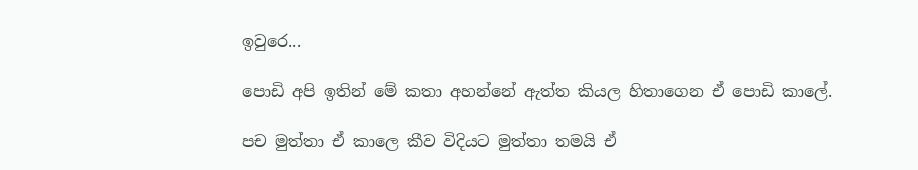ඉවුරෙ...

පොඩි අපි ඉතින් මේ කතා අහන්නේ ඇත්ත කියල හිතාගෙන ඒ පොඩි කාලේ.

පච මුත්තා ඒ කාලෙ කීව විදියට මුත්තා තමයි ඒ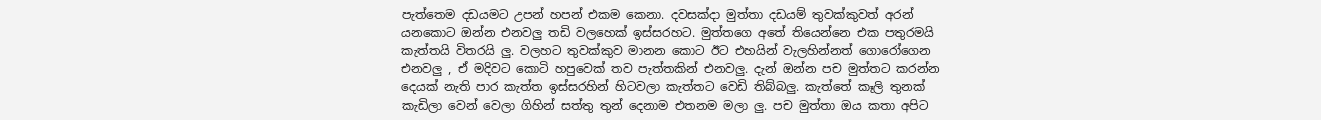පැත්තෙම දඩයමට උපන් හපන් එකම කෙනා. දවසක්දා මුත්තා දඩයම් තුවක්කුවත් අරන් යනකොට ඔන්න එනවලු තඩි වලහෙක් ඉස්සරහට. මුත්තගෙ අතේ තියෙන්නෙ එක පතුරමයි කැත්තයි විතරයි ලු. වලහට තුවක්කුව මානන කොට ඊට එහයින් වැලහින්නත් ගොරෝගෙන එනවලු , ඒ මදිවට කොටි හපුවෙක් තව පැත්තකින් එනවලු. දැන් ඔන්න පච මුත්තට කරන්න දෙයක් නැති පාර කැත්ත ඉස්සරහින් හිටවලා කැත්තට වෙඩි තිබ්බලු. කැත්තේ කෑලි තුනක් කැඩිලා වෙන් වෙලා ගිහින් සත්තු තුන් දෙනාම එතනම මලා ලු. පච මුත්තා ඔය කතා අපිට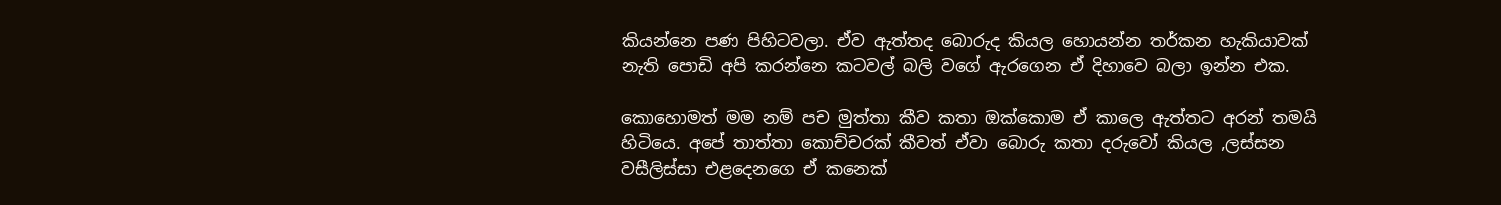කියන්නෙ පණ පිහිටවලා. ඒව ඇත්තද බොරුද කියල හොයන්න තර්කන හැකියාවක් නැති පොඩි අපි කරන්නෙ කටවල් බලි වගේ ඇරගෙන ඒ දිහාවෙ බලා ඉන්න එක.

කොහොමත් මම නම් පච මුත්තා කීව කතා ඔක්කොම ඒ කාලෙ ඇත්තට අරන් තමයි හිටියෙ. අපේ තාත්තා කොච්චරක් කීවත් ඒවා බොරු කතා දරුවෝ කියල ,ලස්සන වසීලිස්සා එළදෙනගෙ ඒ කනෙක්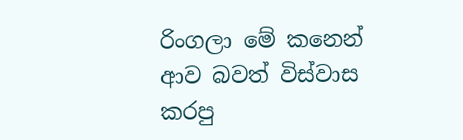රිංගලා මේ කනෙන් ආව බවත් විස්වාස කරපු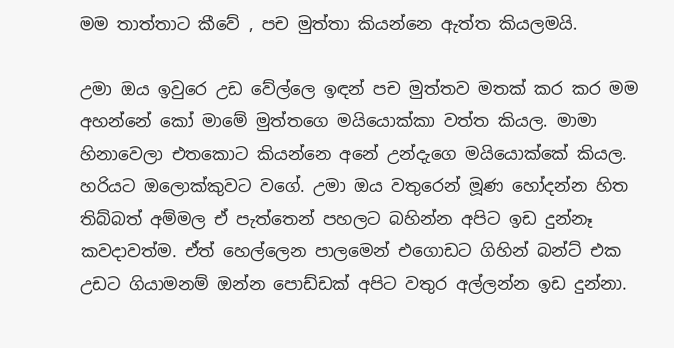මම තාත්තාට කීවේ , පච මුත්තා කියන්නෙ ඇත්ත කියලමයි.

උමා ඔය ඉවුරෙ උඩ වේල්ලෙ ඉඳන් පච මුත්තව මතක් කර කර මම අහන්නේ කෝ මාමේ මුත්තගෙ මයියොක්කා වත්ත කියල. මාමා හිනාවෙලා එතකොට කියන්නෙ අනේ උන්දැගෙ මයියොක්කේ කියල. හරියට ඔලොක්කුවට වගේ. උමා ඔය වතුරෙන් මූණ හෝදන්න හිත තිබ්බත් අම්මල ඒ පැත්තෙන් පහලට බහින්න අපිට ඉඩ දුන්නෑ කවදාවත්ම. ඒත් හෙල්ලෙන පාලමෙන් එගොඩට ගිහින් බන්ට් එක උඩට ගියාමනම් ඔන්න පොඩ්ඩක් අපිට වතුර අල්ලන්න ඉඩ දුන්නා.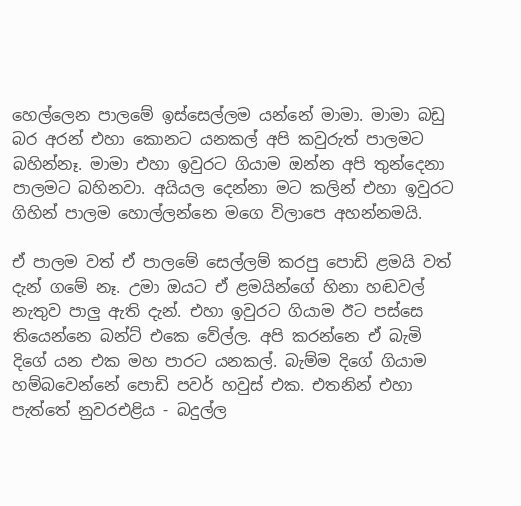හෙල්ලෙන පාලමේ ඉස්සෙල්ලම යන්නේ මාමා. මාමා බඩු බර අරන් එහා කොනට යනකල් අපි කවුරුත් පාලමට බහින්නෑ. මාමා එහා ඉවුරට ගියාම ඔන්න අපි තුන්දෙනා පාලමට බහිනවා. අයියල දෙන්නා මට කලින් එහා ඉවුරට ගිහින් පාලම හොල්ලන්නෙ මගෙ විලාපෙ අහන්නමයි.

ඒ පාලම වත් ඒ පාලමේ සෙල්ලම් කරපු පොඩි ළමයි වත් දැන් ගමේ නෑ. උමා ඔයට ඒ ළමයින්ගේ හිනා හඬවල් නැතුව පාලු ඇති දැන්. එහා ඉවුරට ගියාම ඊට පස්සෙ තියෙන්නෙ බන්ට් එකෙ වේල්ල. අපි කරන්නෙ ඒ බැමි දිගේ යන එක මහ පාරට යනකල්. බැම්ම දිගේ ගියාම හම්බවෙන්නේ පොඩි පවර් හවුස් එක. එතනින් එහා පැත්තේ නුවරඑළිය - බදුල්ල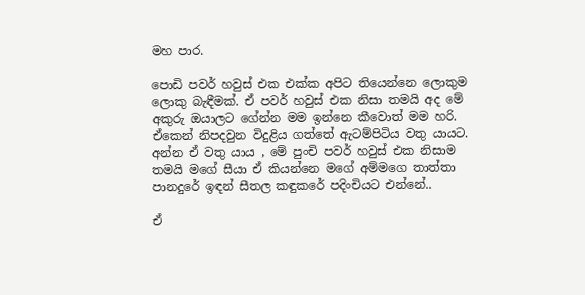මහ පාර.

පොඩි පවර් හවුස් එක එක්ක අපිට තියෙන්නෙ ලොකුම ලොකු බැඳීමක්. ඒ පවර් හවුස් එක නිසා තමයි අද මේ අකුරු ඔයාලට ගේන්න මම ඉන්නෙ කීවොත් මම හරි. ඒකෙන් නිපදවුන විදුළිය ගත්තේ ඇටම්පිටිය වතු යායට. අන්න ඒ වතු යාය , මේ පුංචි පවර් හවුස් එක නිසාම තමයි මගේ සීයා ඒ කියන්නෙ මගේ අම්මගෙ තාත්තා පානදුරේ ඉඳන් සීතල කඳුකරේ පදිංචියට එන්නේ..

ඒ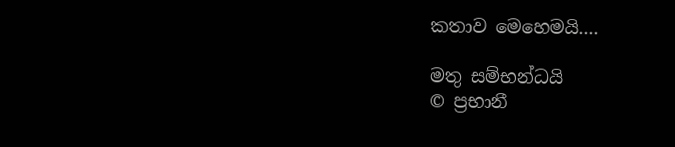කතාව මෙහෙමයි....

මතු සම්භන්ධයි
© ප්‍රභානී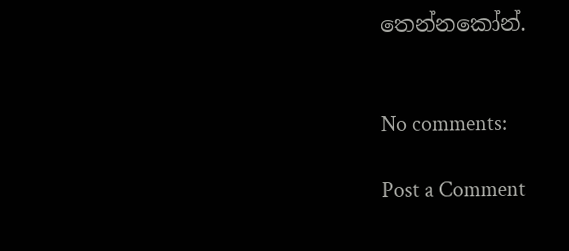තෙන්නකෝන්.


No comments:

Post a Comment